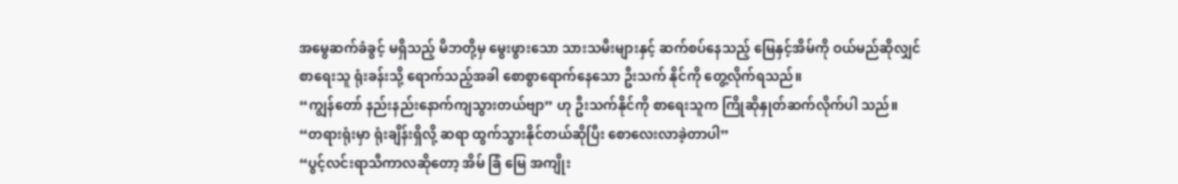အမွေဆက်ခံခွင့် မရှိသည့် မိဘတို့မှ မွေးဖွားသော သားသမီးများနှင့် ဆက်စပ်နေသည့် မြေနှင့်အိမ်ကို ဝယ်မည်ဆိုလျှင်
စာရေးသူ ရုံးခန်းသို့ ရောက်သည့်အခါ စောစွာရောက်နေသော ဦးသက် နိုင်ကို တွေ့လိုက်ရသည်။
“ကျွန်တော် နည်းနည်းနောက်ကျသွားတယ်ဗျာ” ဟု ဦးသက်နိုင်ကို စာရေးသူက ကြိုဆိုနှုတ်ဆက်လိုက်ပါ သည်။
“တရားရုံးမှာ ရုံးချိန်းရှိလို့ ဆရာ ထွက်သွားနိုင်တယ်ဆိုပြီး စောလေးလာခဲ့တာပါ”
“ပွင့်လင်းရာသီကာလဆိုတော့ အိမ် ခြံ မြေ အကျိုး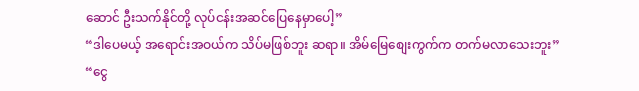ဆောင် ဦးသက်နိုင်တို့ လုပ်ငန်းအဆင်ပြေနေမှာပေါ့”
“ဒါပေမယ့် အရောင်းအဝယ်က သိပ်မဖြစ်ဘူး ဆရာ။ အိမ်မြေစျေးကွက်က တက်မလာသေးဘူး”
“ငွေ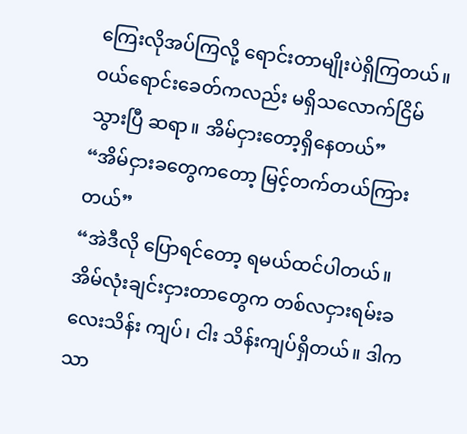ကြေးလိုအပ်ကြလို့ ရောင်းတာမျိုးပဲရှိကြတယ်။ ဝယ်ရောင်းခေတ်ကလည်း မရှိသလောက်ငြိမ်သွားပြီ ဆရာ။ အိမ်ငှားတော့ရှိနေတယ်”
“အိမ်ငှားခတွေကတော့ မြင့်တက်တယ်ကြားတယ်”
“အဲဒီလို ပြောရင်တော့ ရမယ်ထင်ပါတယ်။ အိမ်လုံးချင်းငှားတာတွေက တစ်လငှားရမ်းခလေးသိန်း ကျပ်၊ ငါး သိန်းကျပ်ရှိတယ်။ ဒါက သာ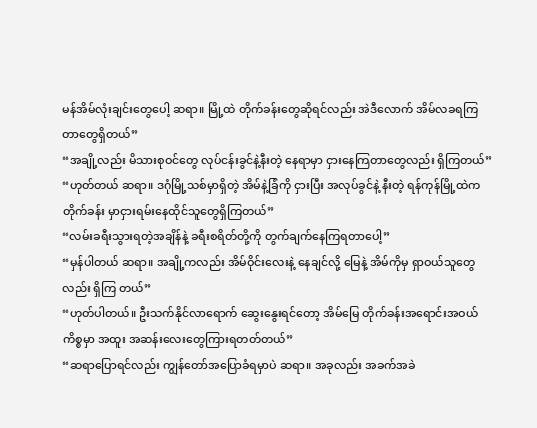မန်အိမ်လုံးချင်းတွေပေါ့ ဆရာ။ မြို့ထဲ တိုက်ခန်းတွေဆိုရင်လည်း အဲဒီလောက် အိမ်လခရကြတာတွေရှိတယ်”
“အချို့လည်း မိသားစုဝင်တွေ လုပ်ငန်းခွင်နဲ့နီးတဲ့ နေရာမှာ ငှားနေကြတာတွေလည်း ရှိကြတယ်”
“ဟုတ်တယ် ဆရာ။ ဒဂုံမြို့သစ်မှာရှိတဲ့ အိမ်နဲ့ခြံကို ငှားပြီး အလုပ်ခွင်နဲ့ နီးတဲ့ ရန်ကုန်မြို့ထဲက တိုက်ခန်း မှာငှားရမ်းနေထိုင်သူတွေရှိကြတယ်”
“လမ်းခရီးသွားရတဲ့အချိန်နဲ့ ခရီးစရိတ်တို့ကို တွက်ချက်နေကြရတာပေါ့”
“မှန်ပါတယ် ဆရာ။ အချို့ကလည်း အိမ်ဝိုင်းလေးနဲ့ နေချင်လို့ မြေနဲ့ အိမ်ကိုမှ ရှာဝယ်သူတွေလည်း ရှိကြ တယ်”
“ဟုတ်ပါတယ်။ ဦးသက်နိုင်လာရောက် ဆွေးနွေးရင်တော့ အိမ်မြေ တိုက်ခန်းအရောင်းအဝယ်ကိစ္စမှာ အထူး အဆန်းလေးတွေကြားရတတ်တယ်”
“ဆရာပြောရင်လည်း ကျွန်တော်အပြောခံရမှာပဲ ဆရာ။ အခုလည်း အခက်အခဲ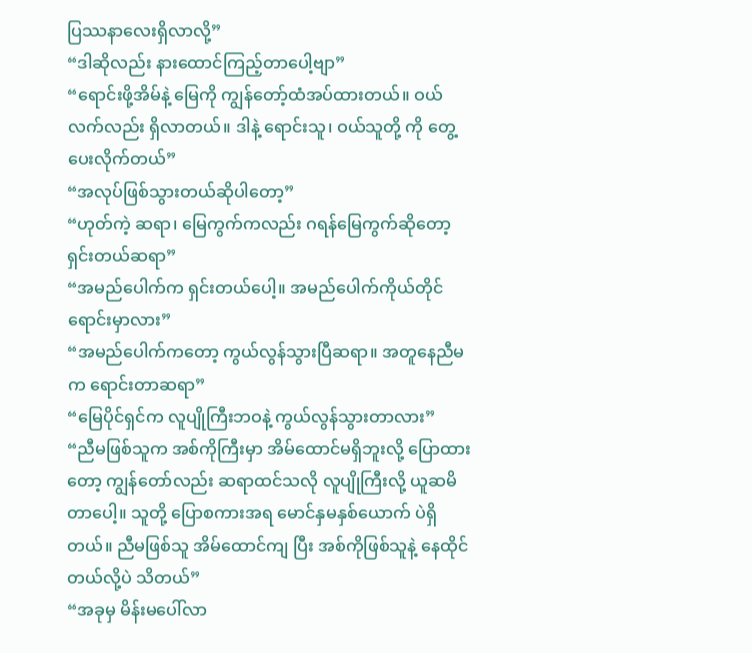ပြဿနာလေးရှိလာလို့”
“ဒါဆိုလည်း နားထောင်ကြည့်တာပေါ့ဗျာ”
“ရောင်းဖို့အိမ်နဲ့ မြေကို ကျွန်တော့်ထံအပ်ထားတယ်။ ဝယ်လက်လည်း ရှိလာတယ်။ ဒါနဲ့ ရောင်းသူ၊ ဝယ်သူတို့ ကို တွေ့ပေးလိုက်တယ်”
“အလုပ်ဖြစ်သွားတယ်ဆိုပါတော့”
“ဟုတ်ကဲ့ ဆရာ၊ မြေကွက်ကလည်း ဂရန်မြေကွက်ဆိုတော့ ရှင်းတယ်ဆရာ”
“အမည်ပေါက်က ရှင်းတယ်ပေါ့။ အမည်ပေါက်ကိုယ်တိုင်ရောင်းမှာလား”
“အမည်ပေါက်ကတော့ ကွယ်လွန်သွားပြီဆရာ။ အတူနေညီမက ရောင်းတာဆရာ”
“မြေပိုင်ရှင်က လူပျိုကြီးဘဝနဲ့ ကွယ်လွန်သွားတာလား”
“ညီမဖြစ်သူက အစ်ကိုကြီးမှာ အိမ်ထောင်မရှိဘူးလို့ ပြောထားတော့ ကျွန်တော်လည်း ဆရာထင်သလို လူပျိုကြီးလို့ ယူဆမိတာပေါ့။ သူတို့ ပြောစကားအရ မောင်နှမနှစ်ယောက် ပဲရှိတယ်။ ညီမဖြစ်သူ အိမ်ထောင်ကျ ပြီး အစ်ကိုဖြစ်သူနဲ့ နေထိုင်တယ်လို့ပဲ သိတယ်”
“အခုမှ မိန်းမပေါ်လာ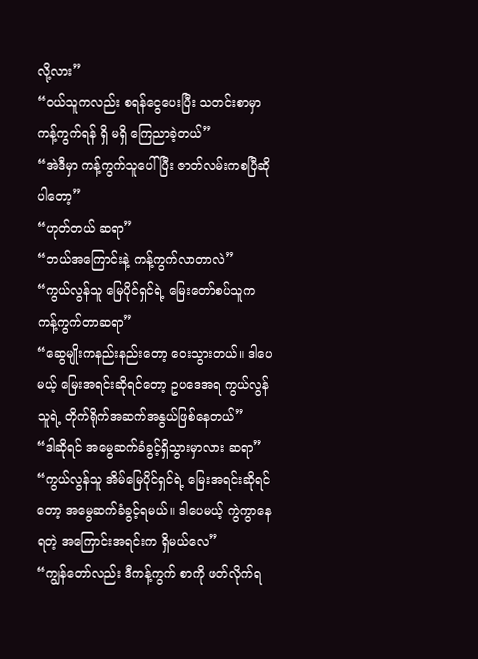လို့လား”
“ဝယ်သူကလည်း စရန်ငွေပေးပြီး သတင်းစာမှာ ကန့်ကွက်ရန် ရှိ မရှိ ကြေညာခဲ့တယ်”
“အဲဒီမှာ ကန့်ကွက်သူပေါ်ပြီး ဇာတ်လမ်းကစပြီဆိုပါတော့”
“ဟုတ်တယ် ဆရာ”
“ဘယ်အကြောင်းနဲ့ ကန့်ကွက်လာတာလဲ”
“ကွယ်လွန်သူ မြေပိုင်ရှင်ရဲ့ မြေးတော်စပ်သူက ကန့်ကွက်တာဆရာ”
“ဆွေမျိုးကနည်းနည်းတော့ ဝေးသွားတယ်။ ဒါပေမယ့် မြေးအရင်းဆိုရင်တော့ ဥပဒေအရ ကွယ်လွန်သူရဲ့ တိုက်ရိုက်အဆက်အနွယ်ဖြစ်နေတယ်”
“ဒါဆိုရင် အမွေဆက်ခံခွင့်ရှိသွားမှာလား ဆရာ”
“ကွယ်လွန်သူ အိမ်မြေပိုင်ရှင်ရဲ့ မြေးအရင်းဆိုရင်တော့ အမွေဆက်ခံခွင့်ရမယ်။ ဒါပေမယ့် ကွဲကွာနေရတဲ့ အကြောင်းအရင်းက ရှိမယ်လေ”
“ကျွန်တော်လည်း ဒီကန့်ကွက် စာကို ဖတ်လိုက်ရ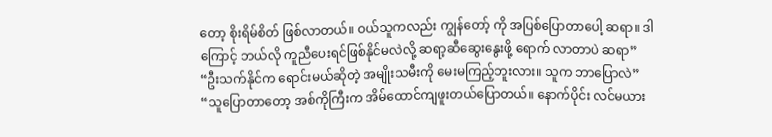တော့ စိုးရိမ်စိတ် ဖြစ်လာတယ်။ ဝယ်သူကလည်း ကျွန်တော့် ကို အပြစ်ပြောတာပေါ့ ဆရာ။ ဒါကြောင့် ဘယ်လို ကူညီပေးရင်ဖြစ်နိုင်မလဲလို့ ဆရာ့ဆီဆွေးနွေးဖို့ ရောက် လာတာပဲ ဆရာ”
“ဦးသက်နိုင်က ရောင်းမယ်ဆိုတဲ့ အမျိုးသမီးကို မေးမကြည့်ဘူးလား။ သူက ဘာပြောလဲ”
“သူပြောတာတော့ အစ်ကိုကြီးက အိမ်ထောင်ကျဖူးတယ်ပြောတယ်။ နောက်ပိုင်း လင်မယား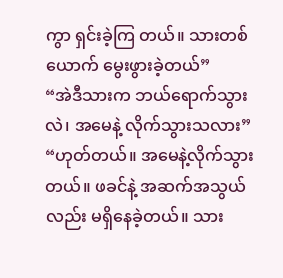ကွာ ရှင်းခဲ့ကြ တယ်။ သားတစ်ယောက် မွေးဖွားခဲ့တယ်”
“အဲဒီသားက ဘယ်ရောက်သွားလဲ၊ အမေနဲ့ လိုက်သွားသလား”
“ဟုတ်တယ်။ အမေနဲ့လိုက်သွားတယ်။ ဖခင်နဲ့ အဆက်အသွယ်လည်း မရှိနေခဲ့တယ်။ သား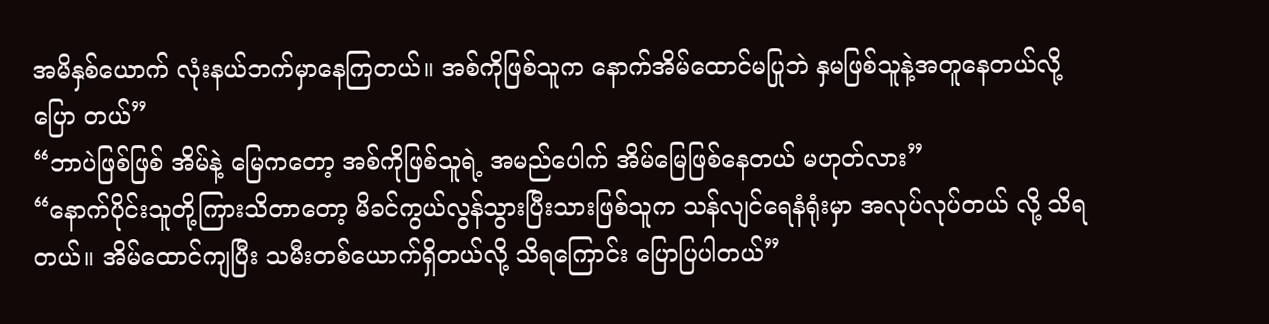အမိနှစ်ယောက် လုံးနယ်ဘက်မှာနေကြတယ်။ အစ်ကိုဖြစ်သူက နောက်အိမ်ထောင်မပြုဘဲ နှမဖြစ်သူနဲ့အတူနေတယ်လို့ ပြော တယ်”
“ဘာပဲဖြစ်ဖြစ် အိမ်နဲ့ မြေကတော့ အစ်ကိုဖြစ်သူရဲ့ အမည်ပေါက် အိမ်မြေဖြစ်နေတယ် မဟုတ်လား”
“နောက်ပိုင်းသူတို့ကြားသိတာတော့ မိခင်ကွယ်လွန်သွားပြီးသားဖြစ်သူက သန်လျင်ရေနံရုံးမှာ အလုပ်လုပ်တယ် လို့ သိရတယ်။ အိမ်ထောင်ကျပြီး သမီးတစ်ယောက်ရှိတယ်လို့ သိရကြောင်း ပြောပြပါတယ်”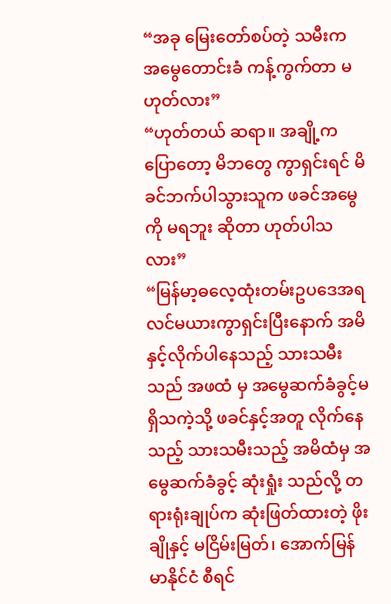“အခု မြေးတော်စပ်တဲ့ သမီးက အမွေတောင်းခံ ကန့်ကွက်တာ မဟုတ်လား”
“ဟုတ်တယ် ဆရာ။ အချို့ကပြောတော့ မိဘတွေ ကွာရှင်းရင် မိခင်ဘက်ပါသွားသူက ဖခင်အမွေကို မရဘူး ဆိုတာ ဟုတ်ပါသလား”
“မြန်မာ့ဓလေ့ထုံးတမ်းဥပဒေအရ လင်မယားကွာရှင်းပြီးနောက် အမိနှင့်လိုက်ပါနေသည့် သားသမီးသည် အဖထံ မှ အမွေဆက်ခံခွင့်မရှိသကဲ့သို့ ဖခင်နှင့်အတူ လိုက်နေသည့် သားသမီးသည့် အမိထံမှ အမွေဆက်ခံခွင့် ဆုံးရှုံး သည်လို့ တရားရုံးချုပ်က ဆုံးဖြတ်ထားတဲ့ ဖိုးချိုနှင့် မငြိမ်းမြတ်၊ အောက်မြန်မာနိုင်ငံ စီရင်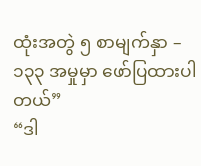ထုံးအတွဲ ၅ စာမျက်နှာ – ၁၃၃ အမှုမှာ ဖော်ပြထားပါတယ်”
“ဒါ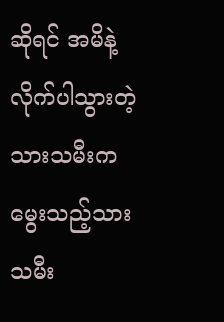ဆိုရင် အမိနဲ့လိုက်ပါသွားတဲ့ သားသမီးက မွေးသည့်သားသမီး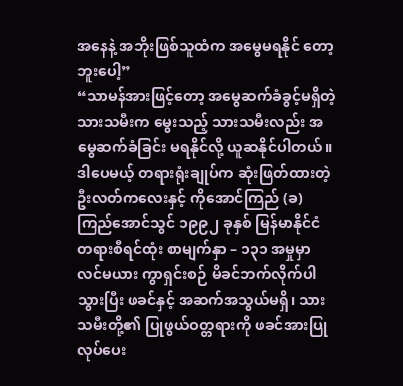အနေနဲ့ အဘိုးဖြစ်သူထံက အမွေမရနိုင် တော့ဘူးပေါ့”
“သာမန်အားဖြင့်တော့ အမွေဆက်ခံခွင့်မရှိတဲ့ သားသမီးက မွေးသည့် သားသမီးလည်း အမွေဆက်ခံခြင်း မရနိုင်လို့ ယူဆနိုင်ပါတယ်။ ဒါပေမယ့် တရားရုံးချုပ်က ဆုံးဖြတ်ထားတဲ့ ဦးလတ်ကလေးနှင့် ကိုအောင်ကြည် (ခ) ကြည်အောင်သွင် ၁၉၉၂ ခုနှစ် မြန်မာနိုင်ငံ တရားစီရင်ထုံး စာမျက်နှာ – ၁၃၁ အမှုမှာ လင်မယား ကွာရှင်းစဉ် မိခင်ဘက်လိုက်ပါသွားပြီး ဖခင်နှင့် အဆက်အသွယ်မရှိ၊ သားသမီးတို့၏ ပြုဖွယ်ဝတ္တရားကို ဖခင်အားပြုလုပ်ပေး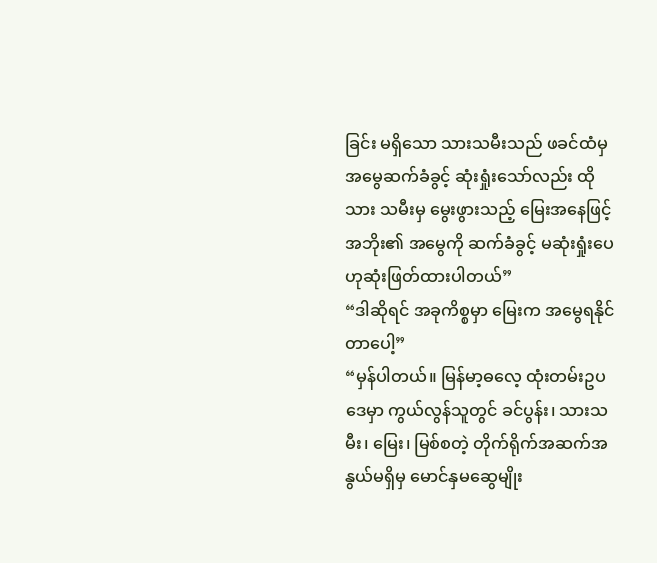ခြင်း မရှိသော သားသမီးသည် ဖခင်ထံမှ အမွေဆက်ခံခွင့် ဆုံးရှုံးသော်လည်း ထိုသား သမီးမှ မွေးဖွားသည့် မြေးအနေဖြင့် အဘိုး၏ အမွေကို ဆက်ခံခွင့် မဆုံးရှုံးပေဟုဆုံးဖြတ်ထားပါတယ်”
“ဒါဆိုရင် အခုကိစ္စမှာ မြေးက အမွေရနိုင်တာပေါ့”
“မှန်ပါတယ်။ မြန်မာ့ဓလေ့ ထုံးတမ်းဥပဒေမှာ ကွယ်လွန်သူတွင် ခင်ပွန်း၊ သားသမီး၊ မြေး၊ မြစ်စတဲ့ တိုက်ရိုက်အဆက်အနွယ်မရှိမှ မောင်နှမဆွေမျိုး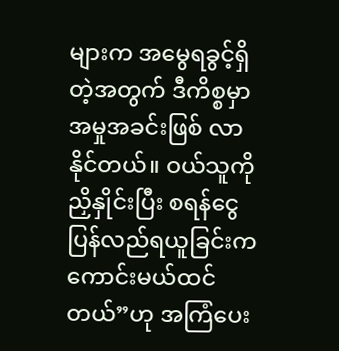များက အမွေရခွင့်ရှိတဲ့အတွက် ဒီကိစ္စမှာ အမှုအခင်းဖြစ် လာနိုင်တယ်။ ဝယ်သူကို ညှိနှိုင်းပြီး စရန်ငွေပြန်လည်ရယူခြင်းက ကောင်းမယ်ထင်တယ်”ဟု အကြံပေး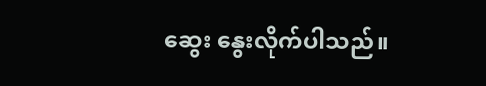ဆွေး နွေးလိုက်ပါသည်။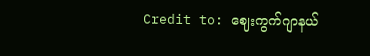Credit to: ဈေးကွက်ဂျာနယ်